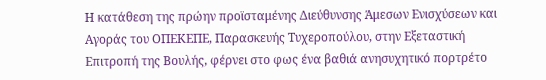Η κατάθεση της πρώην προϊσταμένης Διεύθυνσης Άμεσων Ενισχύσεων και Αγοράς του ΟΠΕΚΕΠΕ, Παρασκευής Τυχεροπούλου, στην Εξεταστική Επιτροπή της Βουλής, φέρνει στο φως ένα βαθιά ανησυχητικό πορτρέτο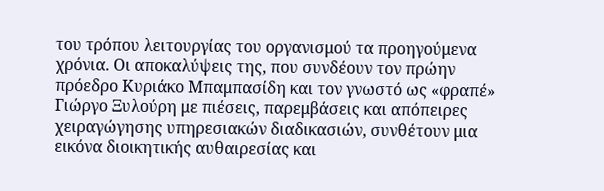του τρόπου λειτουργίας του οργανισμού τα προηγούμενα χρόνια. Οι αποκαλύψεις της, που συνδέουν τον πρώην πρόεδρο Κυριάκο Μπαμπασίδη και τον γνωστό ως «φραπέ» Γιώργο Ξυλούρη με πιέσεις, παρεμβάσεις και απόπειρες χειραγώγησης υπηρεσιακών διαδικασιών, συνθέτουν μια εικόνα διοικητικής αυθαιρεσίας και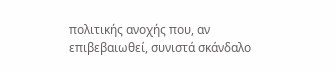πολιτικής ανοχής που, αν επιβεβαιωθεί, συνιστά σκάνδαλο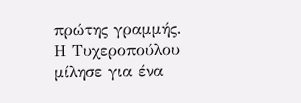πρώτης γραμμής.
Η Τυχεροπούλου μίλησε για ένα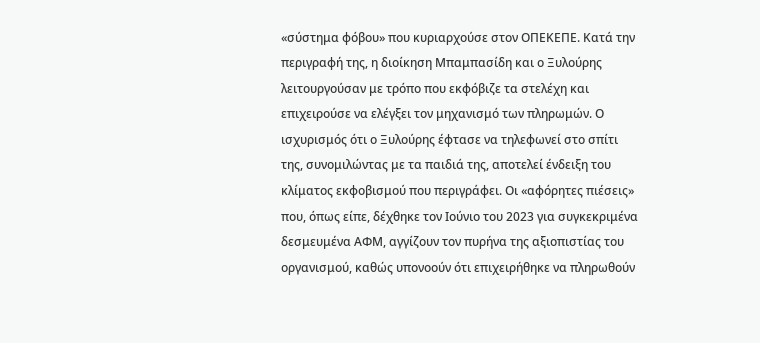«σύστημα φόβου» που κυριαρχούσε στον ΟΠΕΚΕΠΕ. Κατά την περιγραφή της, η διοίκηση Μπαμπασίδη και ο Ξυλούρης λειτουργούσαν με τρόπο που εκφόβιζε τα στελέχη και επιχειρούσε να ελέγξει τον μηχανισμό των πληρωμών. Ο ισχυρισμός ότι ο Ξυλούρης έφτασε να τηλεφωνεί στο σπίτι της, συνομιλώντας με τα παιδιά της, αποτελεί ένδειξη του κλίματος εκφοβισμού που περιγράφει. Οι «αφόρητες πιέσεις» που, όπως είπε, δέχθηκε τον Ιούνιο του 2023 για συγκεκριμένα δεσμευμένα ΑΦΜ, αγγίζουν τον πυρήνα της αξιοπιστίας του οργανισμού, καθώς υπονοούν ότι επιχειρήθηκε να πληρωθούν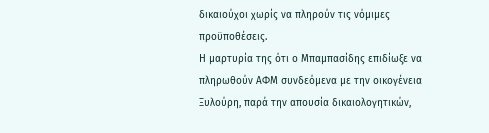δικαιούχοι χωρίς να πληρούν τις νόμιμες προϋποθέσεις.
Η μαρτυρία της ότι ο Μπαμπασίδης επιδίωξε να πληρωθούν ΑΦΜ συνδεόμενα με την οικογένεια Ξυλούρη, παρά την απουσία δικαιολογητικών,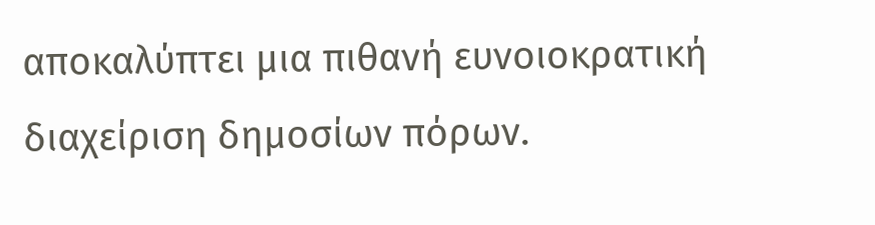αποκαλύπτει μια πιθανή ευνοιοκρατική διαχείριση δημοσίων πόρων.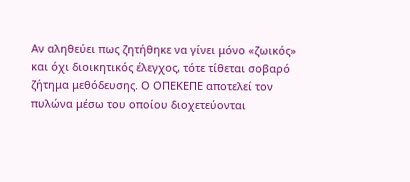Αν αληθεύει πως ζητήθηκε να γίνει μόνο «ζωικός» και όχι διοικητικός έλεγχος, τότε τίθεται σοβαρό ζήτημα μεθόδευσης. Ο ΟΠΕΚΕΠΕ αποτελεί τον πυλώνα μέσω του οποίου διοχετεύονται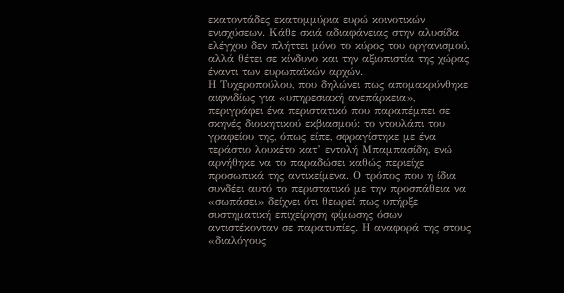εκατοντάδες εκατομμύρια ευρώ κοινοτικών ενισχύσεων. Κάθε σκιά αδιαφάνειας στην αλυσίδα ελέγχου δεν πλήττει μόνο το κύρος του οργανισμού, αλλά θέτει σε κίνδυνο και την αξιοπιστία της χώρας έναντι των ευρωπαϊκών αρχών.
Η Τυχεροπούλου, που δηλώνει πως απομακρύνθηκε αιφνιδίως για «υπηρεσιακή ανεπάρκεια», περιγράφει ένα περιστατικό που παραπέμπει σε σκηνές διοικητικού εκβιασμού: το ντουλάπι του γραφείου της, όπως είπε, σφραγίστηκε με ένα τεράστιο λουκέτο κατ’ εντολή Μπαμπασίδη, ενώ αρνήθηκε να το παραδώσει καθώς περιείχε προσωπικά της αντικείμενα. Ο τρόπος που η ίδια συνδέει αυτό το περιστατικό με την προσπάθεια να «σωπάσει» δείχνει ότι θεωρεί πως υπήρξε συστηματική επιχείρηση φίμωσης όσων αντιστέκονταν σε παρατυπίες. Η αναφορά της στους «διαλόγους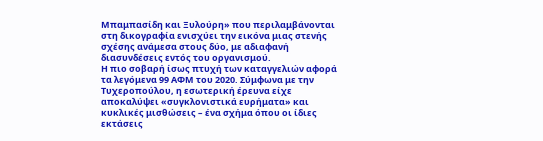Μπαμπασίδη και Ξυλούρη» που περιλαμβάνονται στη δικογραφία ενισχύει την εικόνα μιας στενής σχέσης ανάμεσα στους δύο, με αδιαφανή διασυνδέσεις εντός του οργανισμού.
Η πιο σοβαρή ίσως πτυχή των καταγγελιών αφορά τα λεγόμενα 99 ΑΦΜ του 2020. Σύμφωνα με την Τυχεροπούλου, η εσωτερική έρευνα είχε αποκαλύψει «συγκλονιστικά ευρήματα» και κυκλικές μισθώσεις – ένα σχήμα όπου οι ίδιες εκτάσεις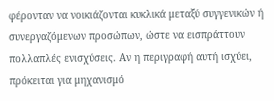φέρονταν να νοικιάζονται κυκλικά μεταξύ συγγενικών ή συνεργαζόμενων προσώπων, ώστε να εισπράττουν πολλαπλές ενισχύσεις. Αν η περιγραφή αυτή ισχύει, πρόκειται για μηχανισμό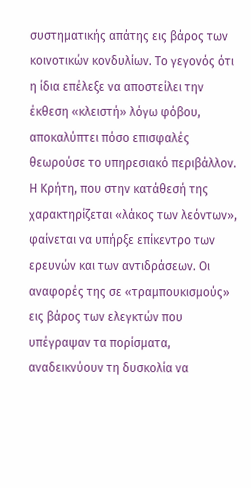συστηματικής απάτης εις βάρος των κοινοτικών κονδυλίων. Το γεγονός ότι η ίδια επέλεξε να αποστείλει την έκθεση «κλειστή» λόγω φόβου, αποκαλύπτει πόσο επισφαλές θεωρούσε το υπηρεσιακό περιβάλλον.
Η Κρήτη, που στην κατάθεσή της χαρακτηρίζεται «λάκος των λεόντων», φαίνεται να υπήρξε επίκεντρο των ερευνών και των αντιδράσεων. Οι αναφορές της σε «τραμπουκισμούς» εις βάρος των ελεγκτών που υπέγραψαν τα πορίσματα, αναδεικνύουν τη δυσκολία να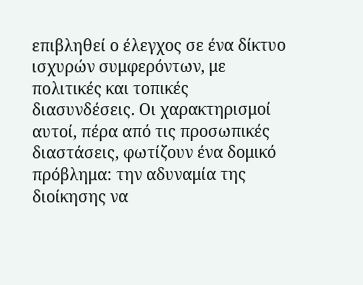επιβληθεί ο έλεγχος σε ένα δίκτυο ισχυρών συμφερόντων, με πολιτικές και τοπικές διασυνδέσεις. Οι χαρακτηρισμοί αυτοί, πέρα από τις προσωπικές διαστάσεις, φωτίζουν ένα δομικό πρόβλημα: την αδυναμία της διοίκησης να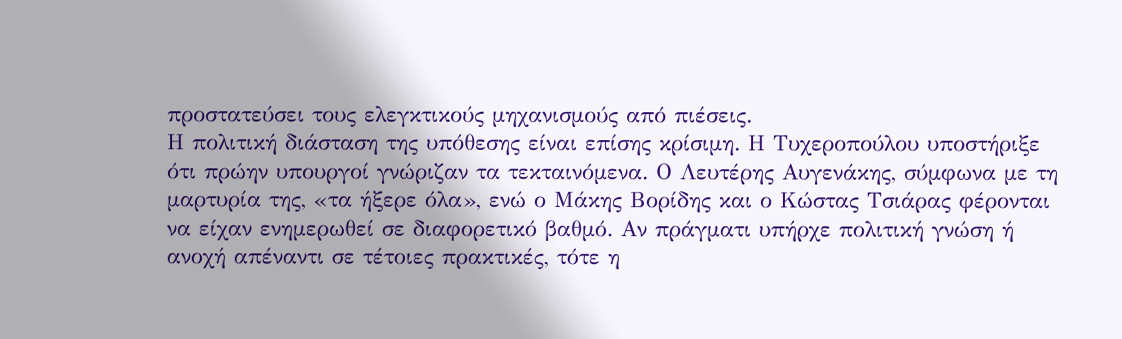προστατεύσει τους ελεγκτικούς μηχανισμούς από πιέσεις.
Η πολιτική διάσταση της υπόθεσης είναι επίσης κρίσιμη. Η Τυχεροπούλου υποστήριξε ότι πρώην υπουργοί γνώριζαν τα τεκταινόμενα. Ο Λευτέρης Αυγενάκης, σύμφωνα με τη μαρτυρία της, «τα ήξερε όλα», ενώ ο Μάκης Βορίδης και ο Κώστας Τσιάρας φέρονται να είχαν ενημερωθεί σε διαφορετικό βαθμό. Αν πράγματι υπήρχε πολιτική γνώση ή ανοχή απέναντι σε τέτοιες πρακτικές, τότε η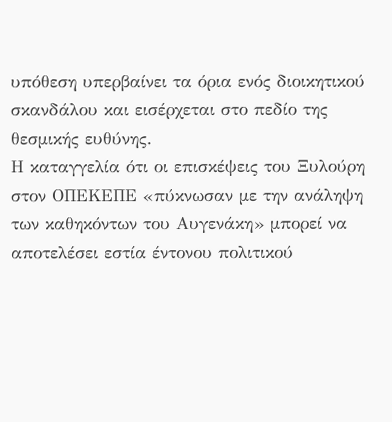υπόθεση υπερβαίνει τα όρια ενός διοικητικού σκανδάλου και εισέρχεται στο πεδίο της θεσμικής ευθύνης.
Η καταγγελία ότι οι επισκέψεις του Ξυλούρη στον ΟΠΕΚΕΠΕ «πύκνωσαν με την ανάληψη των καθηκόντων του Αυγενάκη» μπορεί να αποτελέσει εστία έντονου πολιτικού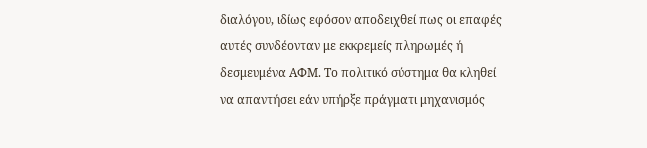διαλόγου, ιδίως εφόσον αποδειχθεί πως οι επαφές αυτές συνδέονταν με εκκρεμείς πληρωμές ή δεσμευμένα ΑΦΜ. Το πολιτικό σύστημα θα κληθεί να απαντήσει εάν υπήρξε πράγματι μηχανισμός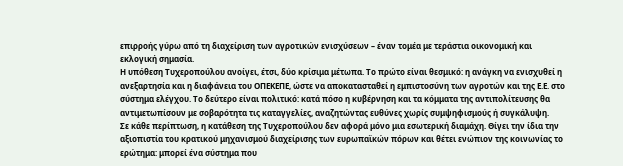επιρροής γύρω από τη διαχείριση των αγροτικών ενισχύσεων – έναν τομέα με τεράστια οικονομική και εκλογική σημασία.
Η υπόθεση Τυχεροπούλου ανοίγει, έτσι, δύο κρίσιμα μέτωπα. Το πρώτο είναι θεσμικό: η ανάγκη να ενισχυθεί η ανεξαρτησία και η διαφάνεια του ΟΠΕΚΕΠΕ, ώστε να αποκατασταθεί η εμπιστοσύνη των αγροτών και της Ε.Ε. στο σύστημα ελέγχου. Το δεύτερο είναι πολιτικό: κατά πόσο η κυβέρνηση και τα κόμματα της αντιπολίτευσης θα αντιμετωπίσουν με σοβαρότητα τις καταγγελίες, αναζητώντας ευθύνες χωρίς συμψηφισμούς ή συγκάλυψη.
Σε κάθε περίπτωση, η κατάθεση της Τυχεροπούλου δεν αφορά μόνο μια εσωτερική διαμάχη. Θίγει την ίδια την αξιοπιστία του κρατικού μηχανισμού διαχείρισης των ευρωπαϊκών πόρων και θέτει ενώπιον της κοινωνίας το ερώτημα: μπορεί ένα σύστημα που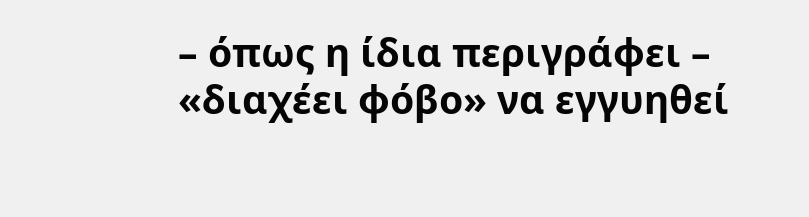– όπως η ίδια περιγράφει – «διαχέει φόβο» να εγγυηθεί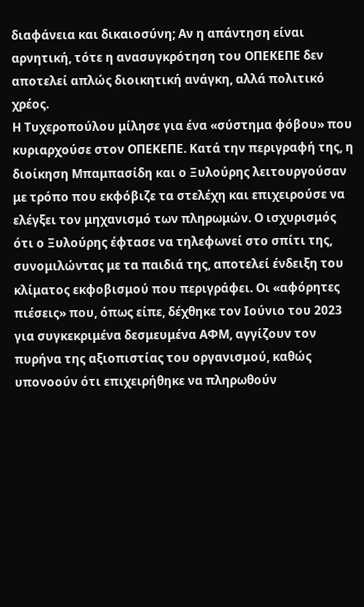διαφάνεια και δικαιοσύνη; Αν η απάντηση είναι αρνητική, τότε η ανασυγκρότηση του ΟΠΕΚΕΠΕ δεν αποτελεί απλώς διοικητική ανάγκη, αλλά πολιτικό χρέος.
Η Τυχεροπούλου μίλησε για ένα «σύστημα φόβου» που κυριαρχούσε στον ΟΠΕΚΕΠΕ. Κατά την περιγραφή της, η διοίκηση Μπαμπασίδη και ο Ξυλούρης λειτουργούσαν με τρόπο που εκφόβιζε τα στελέχη και επιχειρούσε να ελέγξει τον μηχανισμό των πληρωμών. Ο ισχυρισμός ότι ο Ξυλούρης έφτασε να τηλεφωνεί στο σπίτι της, συνομιλώντας με τα παιδιά της, αποτελεί ένδειξη του κλίματος εκφοβισμού που περιγράφει. Οι «αφόρητες πιέσεις» που, όπως είπε, δέχθηκε τον Ιούνιο του 2023 για συγκεκριμένα δεσμευμένα ΑΦΜ, αγγίζουν τον πυρήνα της αξιοπιστίας του οργανισμού, καθώς υπονοούν ότι επιχειρήθηκε να πληρωθούν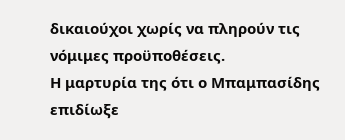δικαιούχοι χωρίς να πληρούν τις νόμιμες προϋποθέσεις.
Η μαρτυρία της ότι ο Μπαμπασίδης επιδίωξε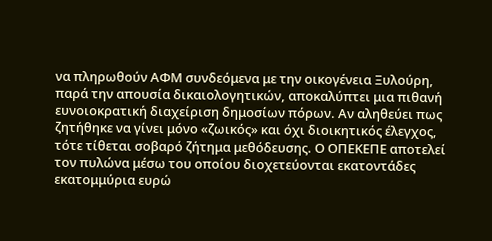να πληρωθούν ΑΦΜ συνδεόμενα με την οικογένεια Ξυλούρη, παρά την απουσία δικαιολογητικών, αποκαλύπτει μια πιθανή ευνοιοκρατική διαχείριση δημοσίων πόρων. Αν αληθεύει πως ζητήθηκε να γίνει μόνο «ζωικός» και όχι διοικητικός έλεγχος, τότε τίθεται σοβαρό ζήτημα μεθόδευσης. Ο ΟΠΕΚΕΠΕ αποτελεί τον πυλώνα μέσω του οποίου διοχετεύονται εκατοντάδες εκατομμύρια ευρώ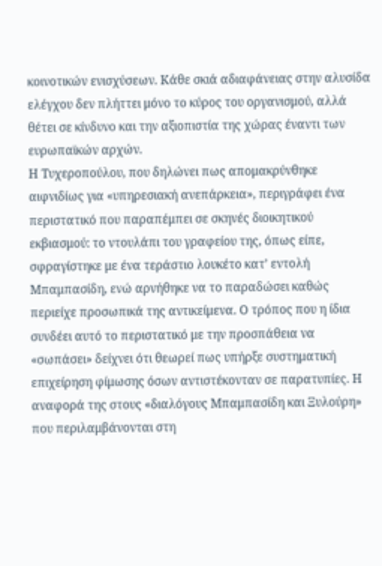κοινοτικών ενισχύσεων. Κάθε σκιά αδιαφάνειας στην αλυσίδα ελέγχου δεν πλήττει μόνο το κύρος του οργανισμού, αλλά θέτει σε κίνδυνο και την αξιοπιστία της χώρας έναντι των ευρωπαϊκών αρχών.
Η Τυχεροπούλου, που δηλώνει πως απομακρύνθηκε αιφνιδίως για «υπηρεσιακή ανεπάρκεια», περιγράφει ένα περιστατικό που παραπέμπει σε σκηνές διοικητικού εκβιασμού: το ντουλάπι του γραφείου της, όπως είπε, σφραγίστηκε με ένα τεράστιο λουκέτο κατ’ εντολή Μπαμπασίδη, ενώ αρνήθηκε να το παραδώσει καθώς περιείχε προσωπικά της αντικείμενα. Ο τρόπος που η ίδια συνδέει αυτό το περιστατικό με την προσπάθεια να «σωπάσει» δείχνει ότι θεωρεί πως υπήρξε συστηματική επιχείρηση φίμωσης όσων αντιστέκονταν σε παρατυπίες. Η αναφορά της στους «διαλόγους Μπαμπασίδη και Ξυλούρη» που περιλαμβάνονται στη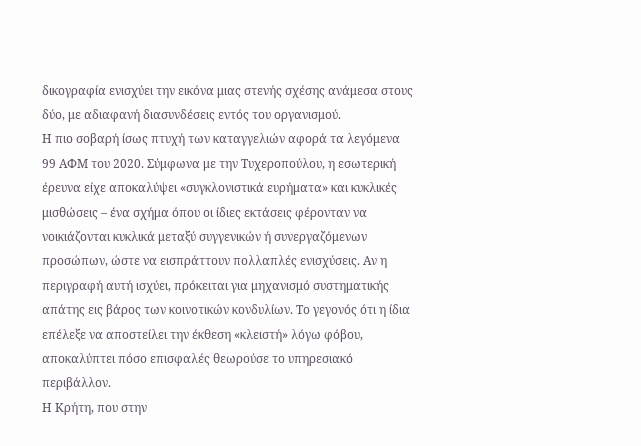δικογραφία ενισχύει την εικόνα μιας στενής σχέσης ανάμεσα στους δύο, με αδιαφανή διασυνδέσεις εντός του οργανισμού.
Η πιο σοβαρή ίσως πτυχή των καταγγελιών αφορά τα λεγόμενα 99 ΑΦΜ του 2020. Σύμφωνα με την Τυχεροπούλου, η εσωτερική έρευνα είχε αποκαλύψει «συγκλονιστικά ευρήματα» και κυκλικές μισθώσεις – ένα σχήμα όπου οι ίδιες εκτάσεις φέρονταν να νοικιάζονται κυκλικά μεταξύ συγγενικών ή συνεργαζόμενων προσώπων, ώστε να εισπράττουν πολλαπλές ενισχύσεις. Αν η περιγραφή αυτή ισχύει, πρόκειται για μηχανισμό συστηματικής απάτης εις βάρος των κοινοτικών κονδυλίων. Το γεγονός ότι η ίδια επέλεξε να αποστείλει την έκθεση «κλειστή» λόγω φόβου, αποκαλύπτει πόσο επισφαλές θεωρούσε το υπηρεσιακό περιβάλλον.
Η Κρήτη, που στην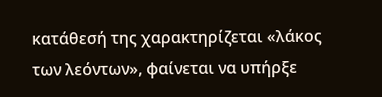κατάθεσή της χαρακτηρίζεται «λάκος των λεόντων», φαίνεται να υπήρξε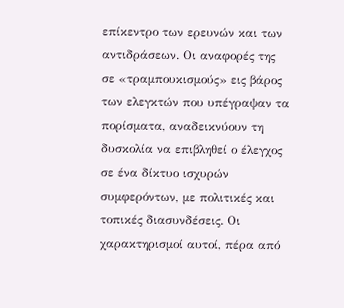επίκεντρο των ερευνών και των αντιδράσεων. Οι αναφορές της σε «τραμπουκισμούς» εις βάρος των ελεγκτών που υπέγραψαν τα πορίσματα, αναδεικνύουν τη δυσκολία να επιβληθεί ο έλεγχος σε ένα δίκτυο ισχυρών συμφερόντων, με πολιτικές και τοπικές διασυνδέσεις. Οι χαρακτηρισμοί αυτοί, πέρα από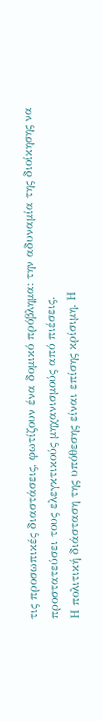τις προσωπικές διαστάσεις, φωτίζουν ένα δομικό πρόβλημα: την αδυναμία της διοίκησης να προστατεύσει τους ελεγκτικούς μηχανισμούς από πιέσεις.
Η πολιτική διάσταση της υπόθεσης είναι επίσης κρίσιμη. Η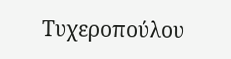Τυχεροπούλου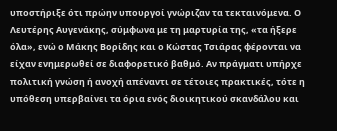υποστήριξε ότι πρώην υπουργοί γνώριζαν τα τεκταινόμενα. Ο Λευτέρης Αυγενάκης, σύμφωνα με τη μαρτυρία της, «τα ήξερε όλα», ενώ ο Μάκης Βορίδης και ο Κώστας Τσιάρας φέρονται να είχαν ενημερωθεί σε διαφορετικό βαθμό. Αν πράγματι υπήρχε πολιτική γνώση ή ανοχή απέναντι σε τέτοιες πρακτικές, τότε η υπόθεση υπερβαίνει τα όρια ενός διοικητικού σκανδάλου και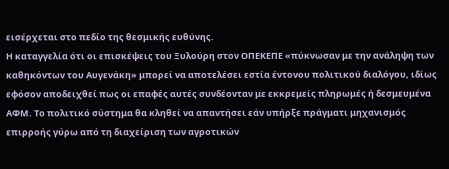εισέρχεται στο πεδίο της θεσμικής ευθύνης.
Η καταγγελία ότι οι επισκέψεις του Ξυλούρη στον ΟΠΕΚΕΠΕ «πύκνωσαν με την ανάληψη των καθηκόντων του Αυγενάκη» μπορεί να αποτελέσει εστία έντονου πολιτικού διαλόγου, ιδίως εφόσον αποδειχθεί πως οι επαφές αυτές συνδέονταν με εκκρεμείς πληρωμές ή δεσμευμένα ΑΦΜ. Το πολιτικό σύστημα θα κληθεί να απαντήσει εάν υπήρξε πράγματι μηχανισμός επιρροής γύρω από τη διαχείριση των αγροτικών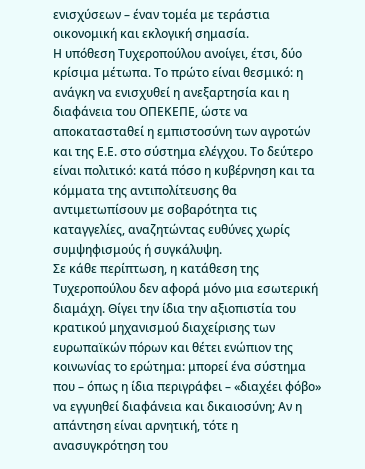ενισχύσεων – έναν τομέα με τεράστια οικονομική και εκλογική σημασία.
Η υπόθεση Τυχεροπούλου ανοίγει, έτσι, δύο κρίσιμα μέτωπα. Το πρώτο είναι θεσμικό: η ανάγκη να ενισχυθεί η ανεξαρτησία και η διαφάνεια του ΟΠΕΚΕΠΕ, ώστε να αποκατασταθεί η εμπιστοσύνη των αγροτών και της Ε.Ε. στο σύστημα ελέγχου. Το δεύτερο είναι πολιτικό: κατά πόσο η κυβέρνηση και τα κόμματα της αντιπολίτευσης θα αντιμετωπίσουν με σοβαρότητα τις καταγγελίες, αναζητώντας ευθύνες χωρίς συμψηφισμούς ή συγκάλυψη.
Σε κάθε περίπτωση, η κατάθεση της Τυχεροπούλου δεν αφορά μόνο μια εσωτερική διαμάχη. Θίγει την ίδια την αξιοπιστία του κρατικού μηχανισμού διαχείρισης των ευρωπαϊκών πόρων και θέτει ενώπιον της κοινωνίας το ερώτημα: μπορεί ένα σύστημα που – όπως η ίδια περιγράφει – «διαχέει φόβο» να εγγυηθεί διαφάνεια και δικαιοσύνη; Αν η απάντηση είναι αρνητική, τότε η ανασυγκρότηση του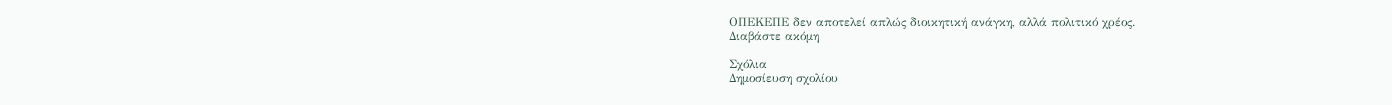ΟΠΕΚΕΠΕ δεν αποτελεί απλώς διοικητική ανάγκη, αλλά πολιτικό χρέος.
Διαβάστε ακόμη

Σχόλια
Δημοσίευση σχολίου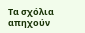Τα σχόλια απηχούν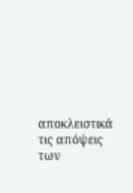αποκλειστικά τις απόψεις των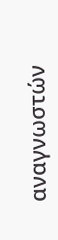αναγνωστών